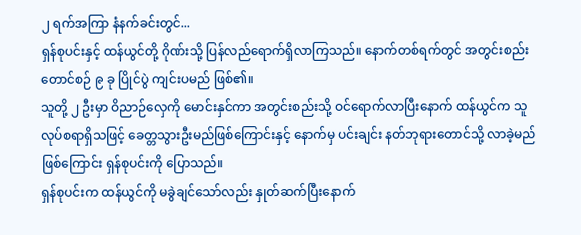၂ ရက်အကြာ နံနက်ခင်းတွင်...
ရှန်စုပင်းနှင့် ထန်ယွင်တို့ ဂိုဏ်းသို့ ပြန်လည်ရောက်ရှိလာကြသည်။ နောက်တစ်ရက်တွင် အတွင်းစည်း တောင်စဉ် ၉ ခု ပြိုင်ပွဲ ကျင်းပမည် ဖြစ်၏။
သူတို့ ၂ ဦးမှာ ဝိညာဉ်လှေကို မောင်းနှင်ကာ အတွင်းစည်းသို့ ဝင်ရောက်လာပြီးနောက် ထန်ယွင်က သူ လုပ်စရာရှိသဖြင့် ခေတ္တသွားဦးမည်ဖြစ်ကြောင်းနှင့် နောက်မှ ပင်းချင်း နတ်ဘုရားတောင်သို့ လာခဲ့မည်ဖြစ်ကြောင်း ရှန်စုပင်းကို ပြောသည်။
ရှန်စုပင်းက ထန်ယွင်ကို မခွဲချင်သော်လည်း နှုတ်ဆက်ပြီးနောက်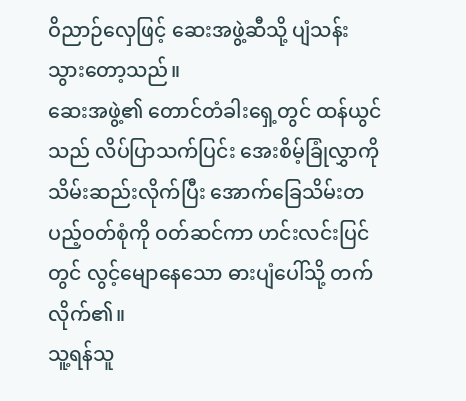ဝိညာဉ်လှေဖြင့် ဆေးအဖွဲ့ဆီသို့ ပျံသန်းသွားတော့သည်။
ဆေးအဖွဲ့၏ တောင်တံခါးရှေ့တွင် ထန်ယွင်သည် လိပ်ပြာသက်ပြင်း အေးစိမ့်ခြုံလွှာကို သိမ်းဆည်းလိုက်ပြီး အောက်ခြေသိမ်းတပည့်ဝတ်စုံကို ဝတ်ဆင်ကာ ဟင်းလင်းပြင်တွင် လွင့်မျောနေသော ဓားပျံပေါ်သို့ တက်လိုက်၏။
သူ့ရန်သူ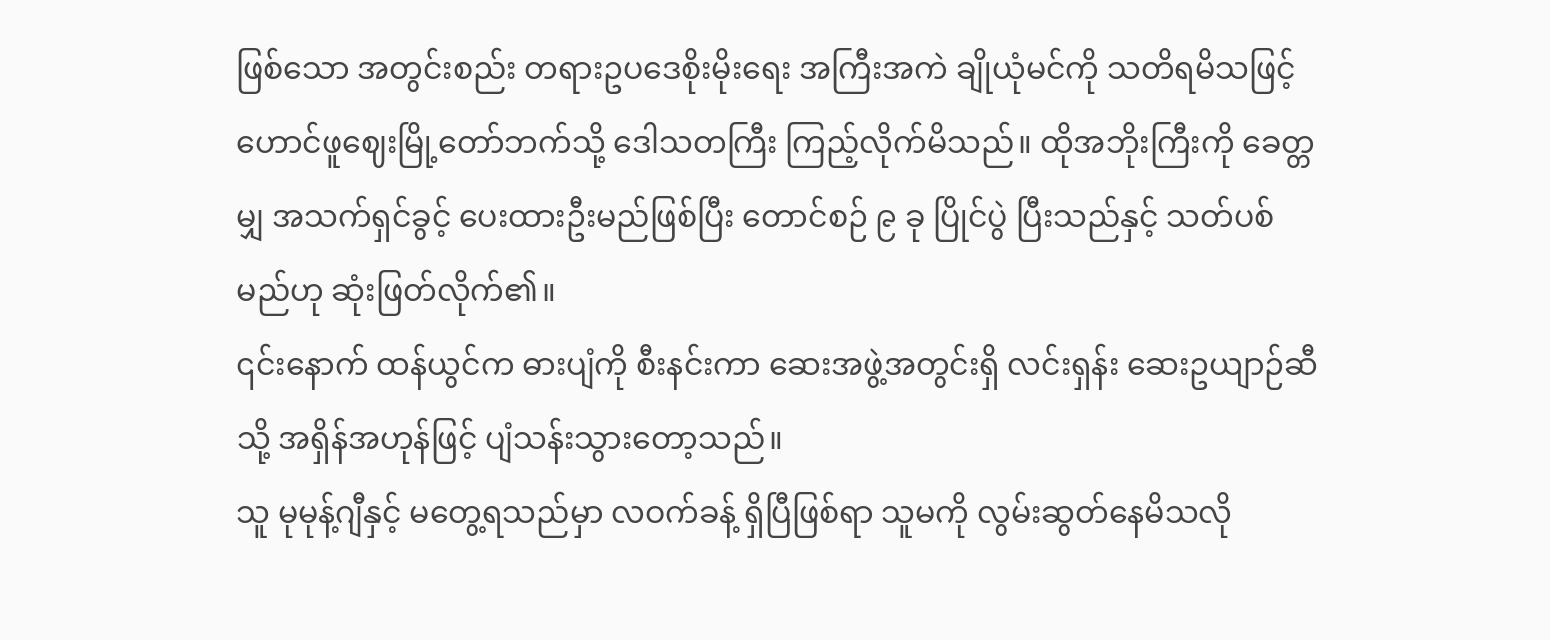ဖြစ်သော အတွင်းစည်း တရားဥပဒေစိုးမိုးရေး အကြီးအကဲ ချိုယုံမင်ကို သတိရမိသဖြင့် ဟောင်ဖူဈေးမြို့တော်ဘက်သို့ ဒေါသတကြီး ကြည့်လိုက်မိသည်။ ထိုအဘိုးကြီးကို ခေတ္တမျှ အသက်ရှင်ခွင့် ပေးထားဦးမည်ဖြစ်ပြီး တောင်စဉ် ၉ ခု ပြိုင်ပွဲ ပြီးသည်နှင့် သတ်ပစ်မည်ဟု ဆုံးဖြတ်လိုက်၏။
၎င်းနောက် ထန်ယွင်က ဓားပျံကို စီးနင်းကာ ဆေးအဖွဲ့အတွင်းရှိ လင်းရှန်း ဆေးဥယျာဉ်ဆီသို့ အရှိန်အဟုန်ဖြင့် ပျံသန်းသွားတော့သည်။
သူ မုမုန့်ဂျီနှင့် မတွေ့ရသည်မှာ လဝက်ခန့် ရှိပြီဖြစ်ရာ သူမကို လွမ်းဆွတ်နေမိသလို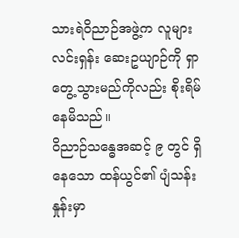သားရဲဝိညာဉ်အဖွဲ့က လူများ လင်းရှန်း ဆေးဥယျာဉ်ကို ရှာတွေ့သွားမည်ကိုလည်း စိုးရိမ်နေမိသည်။
ဝိညာဉ်သန္ဓေအဆင့် ၉ တွင် ရှိနေသော ထန်ယွင်၏ ပျံသန်းနှုန်းမှာ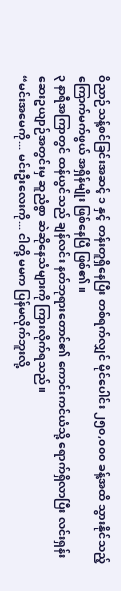ဝိညာဉ်သန့်စင်ခြင်းအဆင့် ၁ နှင့် တန်းတူရှိနေပြီး တစ်ရက်လျှင် မိုင်ပေါင်း ၂၅၀,၀၀၀ ခန့်အထိ သွားနိုင်သည့် ကြောက်မက်ဖွယ် အရှိန်မျိုး ဖြစ်နေပြီ ဖြစ်၏။
၃ နာရီအကြာတွင် ထန်ယွင်သည် ချန်လင်း နတ်ဘုရားတောင်၏ ကောင်းကင်ယံသို့ ရောက်ရှိလာပြီး လင်းရှန်း ဆေးဥယျာဉ်အတွင်းမှ ဆူညံစွာ ဆဲဆိုနေသံများကို ကြားလိုက်ရသည်။
“မင်းအမေကို... မင်းဦးလေးကို... ငါတို့ မမက ပြန်မလိုက်ဘူးလို့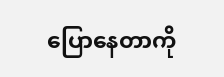ပြောနေတာကို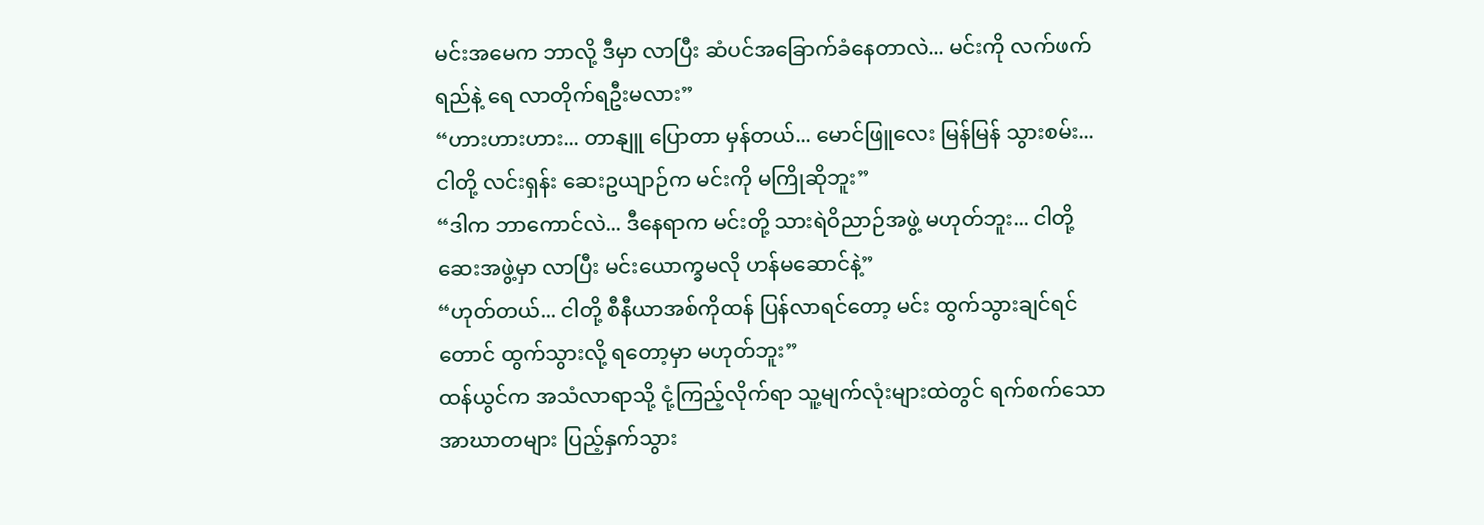မင်းအမေက ဘာလို့ ဒီမှာ လာပြီး ဆံပင်အခြောက်ခံနေတာလဲ... မင်းကို လက်ဖက်ရည်နဲ့ ရေ လာတိုက်ရဦးမလား”
“ဟားဟားဟား... တာနျူ ပြောတာ မှန်တယ်... မောင်ဖြူလေး မြန်မြန် သွားစမ်း... ငါတို့ လင်းရှန်း ဆေးဥယျာဉ်က မင်းကို မကြိုဆိုဘူး”
“ဒါက ဘာကောင်လဲ... ဒီနေရာက မင်းတို့ သားရဲဝိညာဉ်အဖွဲ့ မဟုတ်ဘူး... ငါတို့ ဆေးအဖွဲ့မှာ လာပြီး မင်းယောက္ခမလို ဟန်မဆောင်နဲ့”
“ဟုတ်တယ်... ငါတို့ စီနီယာအစ်ကိုထန် ပြန်လာရင်တော့ မင်း ထွက်သွားချင်ရင်တောင် ထွက်သွားလို့ ရတော့မှာ မဟုတ်ဘူး”
ထန်ယွင်က အသံလာရာသို့ ငုံ့ကြည့်လိုက်ရာ သူ့မျက်လုံးများထဲတွင် ရက်စက်သော အာဃာတများ ပြည့်နှက်သွား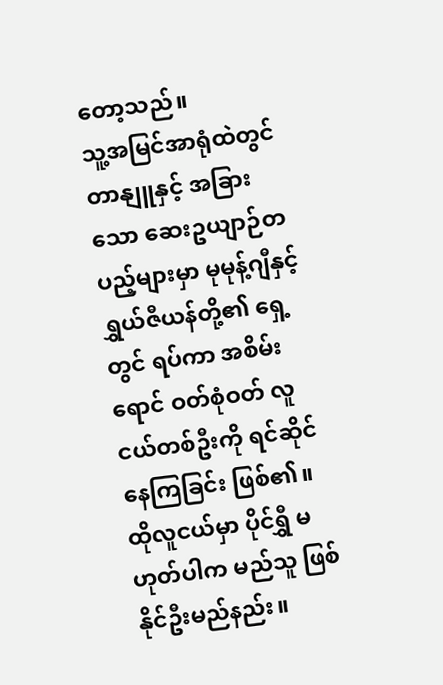တော့သည်။
သူ့အမြင်အာရုံထဲတွင် တာနျူနှင့် အခြားသော ဆေးဥယျာဉ်တပည့်များမှာ မုမုန့်ဂျီနှင့် ရွှယ်ဇီယန်တို့၏ ရှေ့တွင် ရပ်ကာ အစိမ်းရောင် ဝတ်စုံဝတ် လူငယ်တစ်ဦးကို ရင်ဆိုင်နေကြခြင်း ဖြစ်၏။
ထိုလူငယ်မှာ ပိုင်ရွှီ မဟုတ်ပါက မည်သူ ဖြစ်နိုင်ဦးမည်နည်း။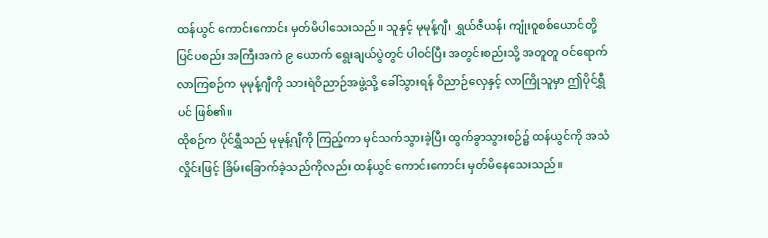ထန်ယွင် ကောင်းကောင်း မှတ်မိပါသေးသည်။ သူနှင့် မုမုန့်ဂျီ၊ ရွှယ်ဇီယန်၊ ကျုံးဝူစစ်ယောင်တို့ ပြင်ပစည်း အကြီးအကဲ ၉ ယောက် ရွေးချယ်ပွဲတွင် ပါဝင်ပြီး အတွင်းစည်းသို့ အတူတူ ဝင်ရောက်လာကြစဉ်က မုမုန့်ဂျီကို သားရဲဝိညာဉ်အဖွဲ့သို့ ခေါ်သွားရန် ဝိညာဉ်လှေနှင့် လာကြိုသူမှာ ဤပိုင်ရွှီပင် ဖြစ်၏။
ထိုစဉ်က ပိုင်ရွှီသည် မုမုန့်ဂျီကို ကြည့်ကာ မှင်သက်သွားခဲ့ပြီး ထွက်ခွာသွားစဉ်၌ ထန်ယွင်ကို အသံလှိုင်းဖြင့် ခြိမ်းခြောက်ခဲ့သည်ကိုလည်း ထန်ယွင် ကောင်းကောင်း မှတ်မိနေသေးသည်။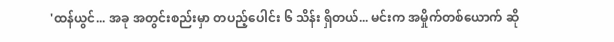'ထန်ယွင်... အခု အတွင်းစည်းမှာ တပည့်ပေါင်း ၆ သိန်း ရှိတယ်... မင်းက အမှိုက်တစ်ယောက် ဆို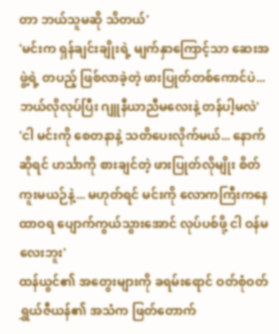တာ ဘယ်သူမဆို သိတယ်'
'မင်းက ရှန်ချင်းချိုးရဲ့ မျက်နှာကြောင့်သာ ဆေးအဖွဲ့ရဲ့ တပည့် ဖြစ်လာခဲ့တဲ့ ဖားပြုတ်တစ်ကောင်ပဲ... ဘယ်လိုလုပ်ပြီး ဂျူနီယာညီမလေးနဲ့ တန်ပါ့မလဲ'
'ငါ မင်းကို စေတနာနဲ့ သတိပေးလိုက်မယ်... နောက်ဆိုရင် ဟင်္သာကို စားချင်တဲ့ ဖားပြုတ်လိုမျိုး စိတ်ကူးမယဉ်နဲ့... မဟုတ်ရင် မင်းကို လောကကြီးကနေ ထာဝရ ပျောက်ကွယ်သွားအောင် လုပ်ပစ်ဖို့ ငါ ဝန်မလေးဘူး'
ထန်ယွင်၏ အတွေးများကို ခရမ်းရောင် ဝတ်စုံဝတ် ရွှယ်ဇီယန်၏ အသံက ဖြတ်တောက်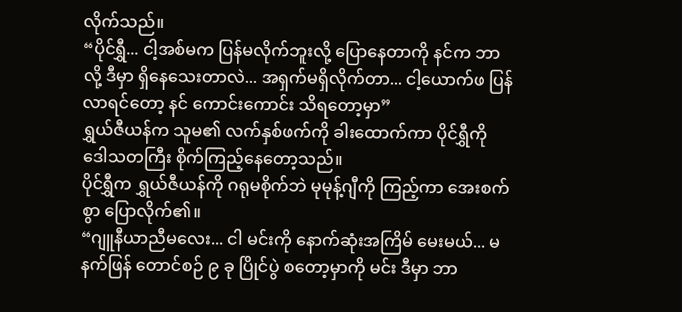လိုက်သည်။
“ပိုင်ရွှီ... ငါ့အစ်မက ပြန်မလိုက်ဘူးလို့ ပြောနေတာကို နင်က ဘာလို့ ဒီမှာ ရှိနေသေးတာလဲ... အရှက်မရှိလိုက်တာ... ငါ့ယောက်ဖ ပြန်လာရင်တော့ နင် ကောင်းကောင်း သိရတော့မှာ”
ရွှယ်ဇီယန်က သူမ၏ လက်နှစ်ဖက်ကို ခါးထောက်ကာ ပိုင်ရွှီကို ဒေါသတကြီး စိုက်ကြည့်နေတော့သည်။
ပိုင်ရွှီက ရွှယ်ဇီယန်ကို ဂရုမစိုက်ဘဲ မုမုန့်ဂျီကို ကြည့်ကာ အေးစက်စွာ ပြောလိုက်၏။
“ဂျူနီယာညီမလေး... ငါ မင်းကို နောက်ဆုံးအကြိမ် မေးမယ်... မနက်ဖြန် တောင်စဉ် ၉ ခု ပြိုင်ပွဲ စတော့မှာကို မင်း ဒီမှာ ဘာ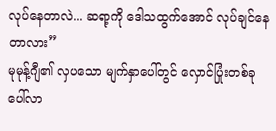လုပ်နေတာလဲ... ဆရာ့ကို ဒေါသထွက်အောင် လုပ်ချင်နေတာလား”
မုမုန့်ဂျီ၏ လှပသော မျက်နှာပေါ်တွင် လှောင်ပြုံးတစ်ခု ပေါ်လာ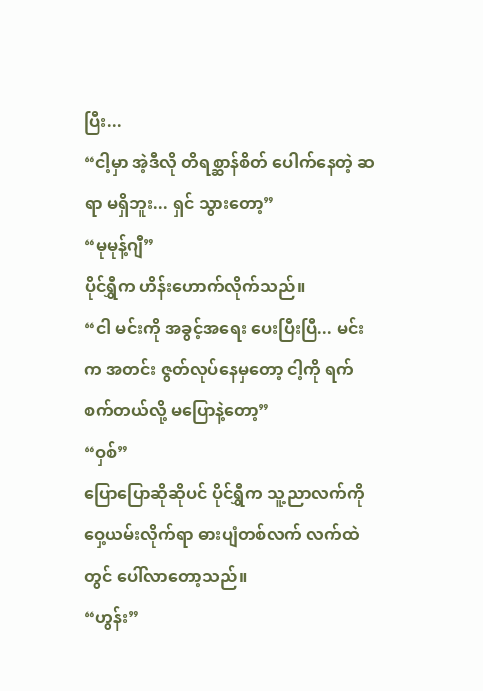ပြီး...
“ငါ့မှာ အဲ့ဒီလို တိရစ္ဆာန်စိတ် ပေါက်နေတဲ့ ဆရာ မရှိဘူး... ရှင် သွားတော့”
“မုမုန့်ဂျီ”
ပိုင်ရွှီက ဟိန်းဟောက်လိုက်သည်။
“ငါ မင်းကို အခွင့်အရေး ပေးပြီးပြီ... မင်းက အတင်း ဇွတ်လုပ်နေမှတော့ ငါ့ကို ရက်စက်တယ်လို့ မပြောနဲ့တော့”
“ဝှစ်”
ပြောပြောဆိုဆိုပင် ပိုင်ရွှီက သူ့ညာလက်ကို ဝှေ့ယမ်းလိုက်ရာ ဓားပျံတစ်လက် လက်ထဲတွင် ပေါ်လာတော့သည်။
“ဟွန်း”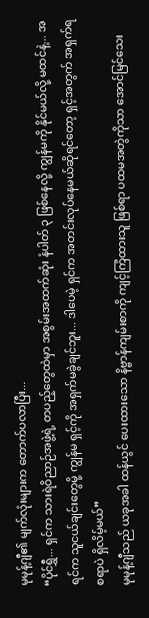မုမုန့်ဂျီ၏ မျက်လုံးများက တောက်ပလာပြီး...
“ပိုင်ရွှီ... ရှင်က သားရဲဝိညာဉ်အဖွဲ့ရဲ့ တပည့်တွေထဲမှာ အစွမ်းအထက်ဆုံး နံပါတ် ၃ ဖြစ်နေလို့ ကျွန်မကို နိုင်မယ်လို့ မထင်နဲ့... အရင်က သူငယ်ချင်းတွေမို့ ကျွန်မ ရှင့်ကို အရှက်မခွဲချင်ဘူး... ဒါပေမဲ့ ရှင်က အတင်းလုပ်နေမယ်ဆိုရင်တော့ ရှင့်အတွက် အရှက်ရစရာပဲ ရှိလိမ့်မယ်”
မုမုန့်ဂျီသည် ယခုအခါ ထန်ယွင် ပေးထားသော နိဗ္ဗာန်ကျမ်းစာကို ကျင့်ကြံထားသူ ဖြစ်ရာ ပထမအတွဲကိုသာ အောင်မြင်သေး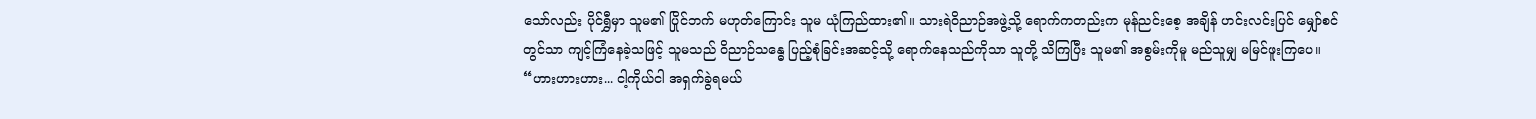သော်လည်း ပိုင်ရွှီမှာ သူမ၏ ပြိုင်ဘက် မဟုတ်ကြောင်း သူမ ယုံကြည်ထား၏။ သားရဲဝိညာဉ်အဖွဲ့သို့ ရောက်ကတည်းက မုန်ညင်းစေ့ အချိန် ဟင်းလင်းပြင် မျှော်စင်တွင်သာ ကျင့်ကြံနေခဲ့သဖြင့် သူမသည် ဝိညာဉ်သန္ဓေ ပြည့်စုံခြင်းအဆင့်သို့ ရောက်နေသည်ကိုသာ သူတို့ သိကြပြီး သူမ၏ အစွမ်းကိုမူ မည်သူမျှ မမြင်ဖူးကြပေ။
“ဟားဟားဟား... ငါ့ကိုယ်ငါ အရှက်ခွဲရမယ်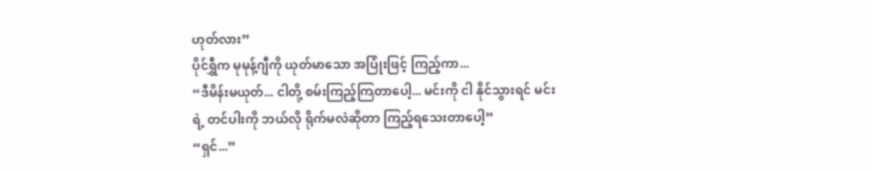ဟုတ်လား”
ပိုင်ရွှီက မုမုန့်ဂျီကို ယုတ်မာသော အပြုံးဖြင့် ကြည့်ကာ...
“ဒီမိန်းမယုတ်... ငါတို့ စမ်းကြည့်ကြတာပေါ့... မင်းကို ငါ နိုင်သွားရင် မင်းရဲ့ တင်ပါးကို ဘယ်လို ရိုက်မလဲဆိုတာ ကြည့်ရသေးတာပေါ့”
“ရှင်...”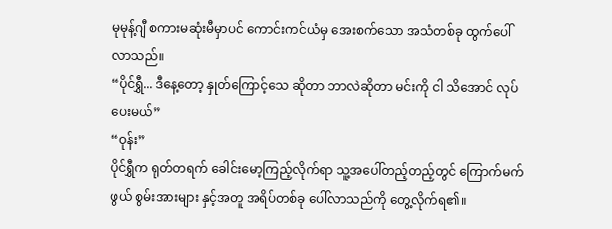မုမုန့်ဂျီ စကားမဆုံးမီမှာပင် ကောင်းကင်ယံမှ အေးစက်သော အသံတစ်ခု ထွက်ပေါ်လာသည်။
“ပိုင်ရွှီ... ဒီနေ့တော့ နှုတ်ကြောင့်သေ ဆိုတာ ဘာလဲဆိုတာ မင်းကို ငါ သိအောင် လုပ်ပေးမယ်”
“ဝုန်း”
ပိုင်ရွှီက ရုတ်တရက် ခေါင်းမော့ကြည့်လိုက်ရာ သူ့အပေါ်တည့်တည့်တွင် ကြောက်မက်ဖွယ် စွမ်းအားများ နှင့်အတူ အရိပ်တစ်ခု ပေါ်လာသည်ကို တွေ့လိုက်ရ၏။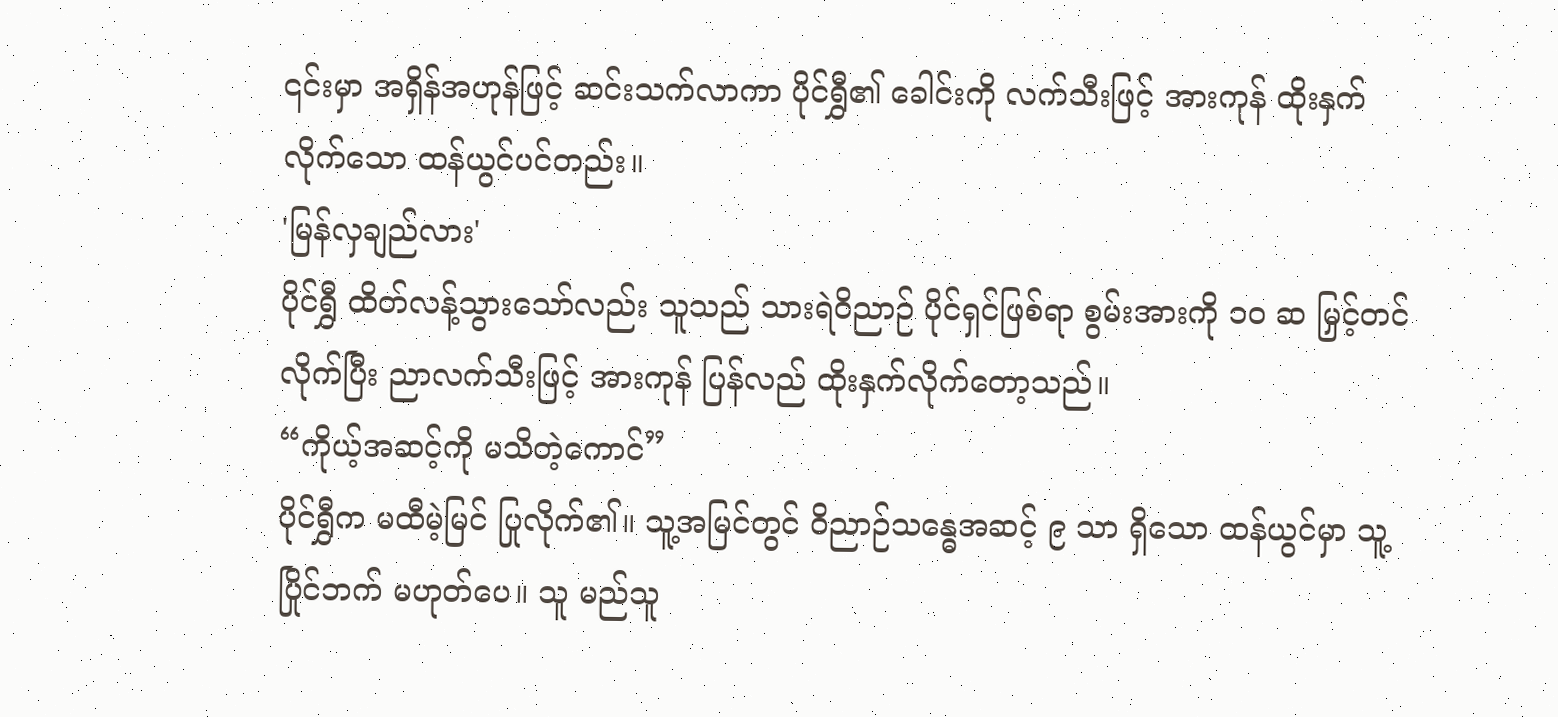၎င်းမှာ အရှိန်အဟုန်ဖြင့် ဆင်းသက်လာကာ ပိုင်ရွှီ၏ ခေါင်းကို လက်သီးဖြင့် အားကုန် ထိုးနှက်လိုက်သော ထန်ယွင်ပင်တည်း။
'မြန်လှချည်လား'
ပိုင်ရွှီ ထိတ်လန့်သွားသော်လည်း သူသည် သားရဲဝိညာဉ် ပိုင်ရှင်ဖြစ်ရာ စွမ်းအားကို ၁၀ ဆ မြှင့်တင်လိုက်ပြီး ညာလက်သီးဖြင့် အားကုန် ပြန်လည် ထိုးနှက်လိုက်တော့သည်။
“ကိုယ့်အဆင့်ကို မသိတဲ့ကောင်”
ပိုင်ရွှီက မထီမဲ့မြင် ပြုလိုက်၏။ သူ့အမြင်တွင် ဝိညာဉ်သန္ဓေအဆင့် ၉ သာ ရှိသော ထန်ယွင်မှာ သူ့ပြိုင်ဘက် မဟုတ်ပေ။ သူ မည်သူ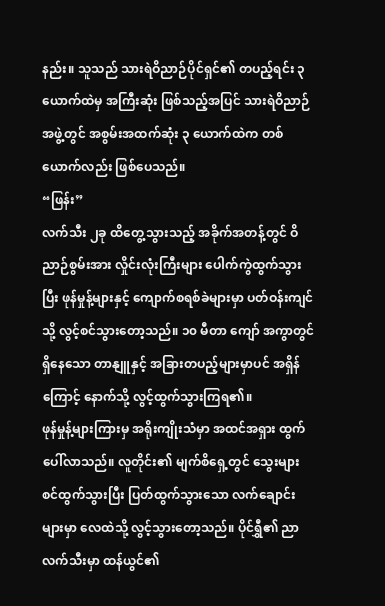နည်း။ သူသည် သားရဲဝိညာဉ်ပိုင်ရှင်၏ တပည့်ရင်း ၃ ယောက်ထဲမှ အကြီးဆုံး ဖြစ်သည့်အပြင် သားရဲဝိညာဉ်အဖွဲ့တွင် အစွမ်းအထက်ဆုံး ၃ ယောက်ထဲက တစ်ယောက်လည်း ဖြစ်ပေသည်။
“ဖြန်း”
လက်သီး ၂ခု ထိတွေ့သွားသည့် အခိုက်အတန့်တွင် ဝိညာဉ်စွမ်းအား လှိုင်းလုံးကြီးများ ပေါက်ကွဲထွက်သွားပြီး ဖုန်မှုန့်များနှင့် ကျောက်စရစ်ခဲများမှာ ပတ်ဝန်းကျင်သို့ လွင့်စင်သွားတော့သည်။ ၁၀ မီတာ ကျော် အကွာတွင် ရှိနေသော တာနျူနှင့် အခြားတပည့်များမှာပင် အရှိန်ကြောင့် နောက်သို့ လွင့်ထွက်သွားကြရ၏။
ဖုန်မှုန့်များကြားမှ အရိုးကျိုးသံမှာ အထင်အရှား ထွက်ပေါ်လာသည်။ လူတိုင်း၏ မျက်စိရှေ့တွင် သွေးများ စင်ထွက်သွားပြီး ပြတ်ထွက်သွားသော လက်ချောင်းများမှာ လေထဲသို့ လွင့်သွားတော့သည်။ ပိုင်ရွှီ၏ ညာလက်သီးမှာ ထန်ယွင်၏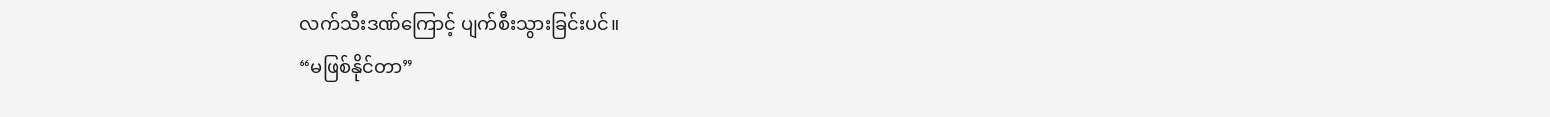လက်သီးဒဏ်ကြောင့် ပျက်စီးသွားခြင်းပင်။
“မဖြစ်နိုင်တာ”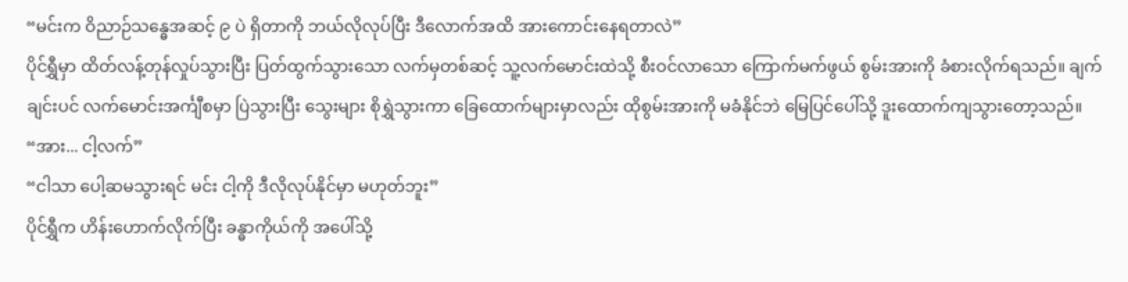“မင်းက ဝိညာဉ်သန္ဓေအဆင့် ၉ ပဲ ရှိတာကို ဘယ်လိုလုပ်ပြီး ဒီလောက်အထိ အားကောင်းနေရတာလဲ”
ပိုင်ရွှီမှာ ထိတ်လန့်တုန်လှုပ်သွားပြီး ပြတ်ထွက်သွားသော လက်မှတစ်ဆင့် သူ့လက်မောင်းထဲသို့ စီးဝင်လာသော ကြောက်မက်ဖွယ် စွမ်းအားကို ခံစားလိုက်ရသည်။ ချက်ချင်းပင် လက်မောင်းအင်္ကျီစမှာ ပြဲသွားပြီး သွေးများ စိုရွှဲသွားကာ ခြေထောက်များမှာလည်း ထိုစွမ်းအားကို မခံနိုင်ဘဲ မြေပြင်ပေါ်သို့ ဒူးထောက်ကျသွားတော့သည်။
“အား... ငါ့လက်”
“ငါသာ ပေါ့ဆမသွားရင် မင်း ငါ့ကို ဒီလိုလုပ်နိုင်မှာ မဟုတ်ဘူး”
ပိုင်ရွှီက ဟိန်းဟောက်လိုက်ပြီး ခန္ဓာကိုယ်ကို အပေါ်သို့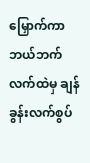မြှောက်ကာ ဘယ်ဘက်လက်ထဲမှ ချန်ခွန်းလက်စွပ်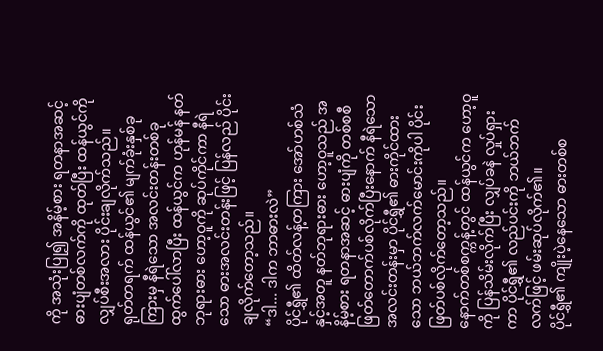ကို အသုံးပြု၍ အနိမ့်စား ရတနာအဆင့် ဓားပျံတစ်လက်ကို ထုတ်ပြီး ထန်ယွင်ကို လျှပ်စီးအလား ပိုင်းချလိုက်သည်။
ရုတ်တရက် ထန်ယွင်၏ မျက်ခုံးနှစ်ခုကြားမှ နီရဲသော အလင်းတန်းတစ်ခု ထွက်ပေါ်လာပြီး ထန်ယွင်က ဟုန်မန် နတ်ဘုရားဓား ဟော့ဝူကို ဆုပ်ကိုင်ကာ နီရဲသော ဓားအလင်းတန်းဖြင့် ပြန်လည် ပိုင်းချလိုက်တော့သည်။
“ဒါ... ဒါက ဘာဓားလဲ”
ပိုင်ရွှီ၏ ထိတ်လန့်တကြား အော်ဟစ်သံ နှင့်အတူ နတ်ဘုရားဓား ဟော့ဝူသည် အနိမ့်စား ရတနာအဆင့် ဓားပျံကို တစ်စစီ ဖြတ်တောက်ပစ်လိုက်ပြီးနောက် နီရဲသော အလင်းတန်းမှာ ပိုင်ရွှီ၏ ဓားကိုင်ထားသော ဘယ်ဘက်လက်မောင်းကိုပါ ပိုင်းဖြတ်ပစ်လိုက်တော့သည်။
နောက်တစ်စက္ကန့်တွင် ထန်ယွင်က ဟော့ဝူကို ပြန်သိမ်းလိုက်ပြီး လျှပ်ခနဲ လှုပ်ရှားကာ ပိုင်ရွှီ၏ လည်ပင်းကို ဘယ်ဘက်လက်ဖြင့် ဖမ်းဆုပ်လိုက်၏။
ပိုင်ရွှီ၏ ကျိုးပဲ့နေသော ဓားတစ်စ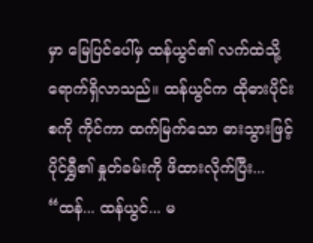မှာ မြေပြင်ပေါ်မှ ထန်ယွင်၏ လက်ထဲသို့ ရောက်ရှိလာသည်။ ထန်ယွင်က ထိုဓားပိုင်းစကို ကိုင်ကာ ထက်မြက်သော ဓားသွားဖြင့် ပိုင်ရွှီ၏ နှုတ်ခမ်းကို ဖိထားလိုက်ပြီး...
“ထန်... ထန်ယွင်... မ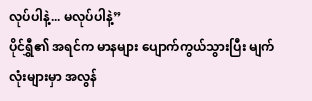လုပ်ပါနဲ့... မလုပ်ပါနဲ့”
ပိုင်ရွှီ၏ အရင်က မာနများ ပျောက်ကွယ်သွားပြီး မျက်လုံးများမှာ အလွန်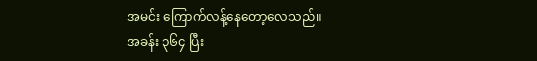အမင်း ကြောက်လန့်နေတော့လေသည်။
အခန်း ၃၆၄ ပြီး